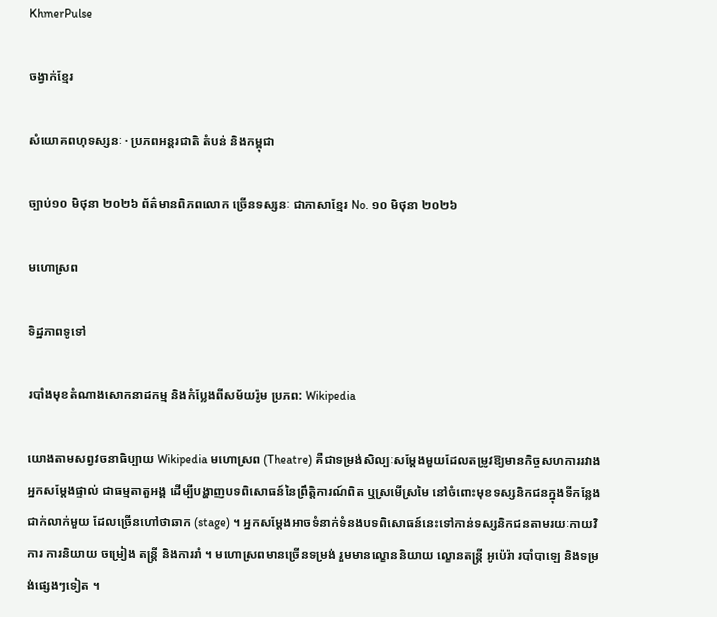KhmerPulse

ចង្វាក់ខ្មែរ

សំយោគពហុទស្សនៈ · ប្រភពអន្តរជាតិ តំបន់ និងកម្ពុជា

ច្បាប់១០ មិថុនា ២០២៦ ព័ត៌មានពិភពលោក ច្រើនទស្សនៈ ជាភាសាខ្មែរ No. ១០ មិថុនា ២០២៦

មហោស្រព

ទិដ្ឋភាពទូទៅ

របាំងមុខតំណាងសោកនាដកម្ម និងកំប្លែងពីសម័យរ៉ូម ប្រភព: Wikipedia

យោងតាមសព្វវចនាធិប្បាយ Wikipedia មហោស្រព (Theatre) គឺជាទម្រង់សិល្បៈសម្តែងមួយដែលតម្រូវឱ្យមានកិច្ចសហការរវាងអ្នកសម្តែងផ្ទាល់ ជាធម្មតាតួអង្គ ដើម្បីបង្ហាញបទពិសោធន៍នៃព្រឹត្តិការណ៍ពិត ឬស្រមើស្រមៃ នៅចំពោះមុខទស្សនិកជនក្នុងទីកន្លែងជាក់លាក់មួយ ដែលច្រើនហៅថាឆាក (stage) ។ អ្នកសម្តែងអាចទំនាក់ទំនងបទពិសោធន៍នេះទៅកាន់ទស្សនិកជនតាមរយៈកាយវិការ ការនិយាយ ចម្រៀង តន្ត្រី និងការរាំ ។ មហោស្រពមានច្រើនទម្រង់ រួមមានល្ខោននិយាយ ល្ខោនតន្ត្រី អូប៉េរ៉ា របាំបាឡេ និងទម្រង់ផ្សេងៗទៀត ។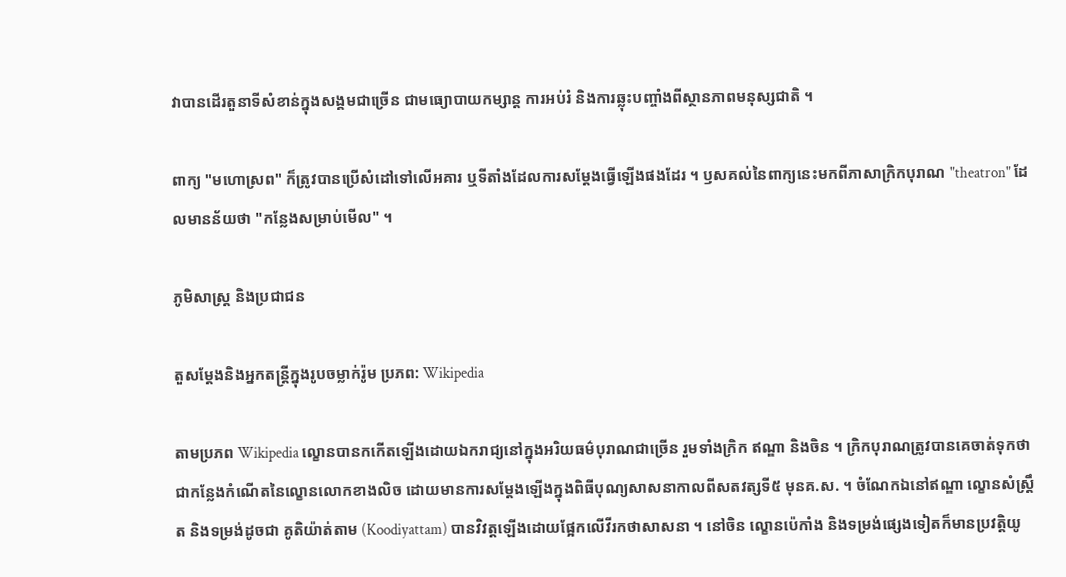វាបានដើរតួនាទីសំខាន់ក្នុងសង្គមជាច្រើន ជាមធ្យោបាយកម្សាន្ត ការអប់រំ និងការឆ្លុះបញ្ចាំងពីស្ថានភាពមនុស្សជាតិ ។

ពាក្យ "មហោស្រព" ក៏ត្រូវបានប្រើសំដៅទៅលើអគារ ឬទីតាំងដែលការសម្តែងធ្វើឡើងផងដែរ ។ ឫសគល់នៃពាក្យនេះមកពីភាសាក្រិកបុរាណ "theatron" ដែលមានន័យថា "កន្លែងសម្រាប់មើល" ។

ភូមិសាស្ត្រ និងប្រជាជន

តួសម្តែងនិងអ្នកតន្ត្រីក្នុងរូបចម្លាក់រ៉ូម ប្រភព: Wikipedia

តាមប្រភព Wikipedia ល្ខោនបានកកើតឡើងដោយឯករាជ្យនៅក្នុងអរិយធម៌បុរាណជាច្រើន រួមទាំងក្រិក ឥណ្ឌា និងចិន ។ ក្រិកបុរាណត្រូវបានគេចាត់ទុកថាជាកន្លែងកំណើតនៃល្ខោនលោកខាងលិច ដោយមានការសម្តែងឡើងក្នុងពិធីបុណ្យសាសនាកាលពីសតវត្សទី៥ មុនគ.ស. ។ ចំណែកឯនៅឥណ្ឌា ល្ខោនសំស្ត្រឹត និងទម្រង់ដូចជា គូតិយ៉ាត់តាម (Koodiyattam) បានវិវត្តឡើងដោយផ្អែកលើវីរកថាសាសនា ។ នៅចិន ល្ខោនប៉េកាំង និងទម្រង់ផ្សេងទៀតក៏មានប្រវត្តិយូ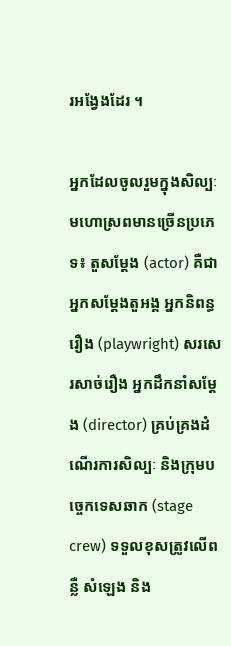រអង្វែងដែរ ។

អ្នកដែលចូលរួមក្នុងសិល្បៈមហោស្រពមានច្រើនប្រភេទ៖ តួសម្តែង (actor) គឺជាអ្នកសម្តែងតួអង្គ អ្នកនិពន្ធរឿង (playwright) សរសេរសាច់រឿង អ្នកដឹកនាំសម្តែង (director) គ្រប់គ្រងដំណើរការសិល្បៈ និងក្រុមបច្ចេកទេសឆាក (stage crew) ទទួលខុសត្រូវលើពន្លឺ សំឡេង និង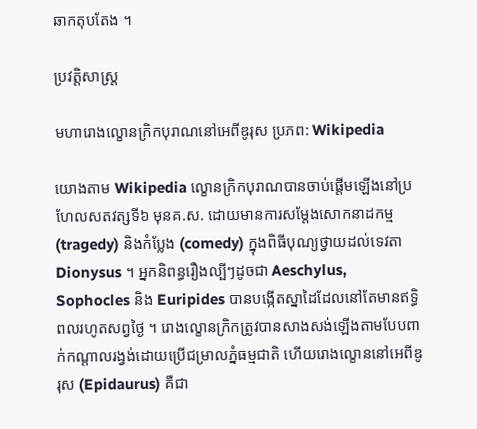ឆាកតុបតែង ។

ប្រវត្តិសាស្ត្រ

មហារោងល្ខោនក្រិកបុរាណនៅអេពីឌូរុស ប្រភព: Wikipedia

យោងតាម Wikipedia ល្ខោនក្រិកបុរាណបានចាប់ផ្តើមឡើងនៅប្រហែលសតវត្សទី៦ មុនគ.ស. ដោយមានការសម្តែងសោកនាដកម្ម (tragedy) និងកំប្លែង (comedy) ក្នុងពិធីបុណ្យថ្វាយដល់ទេវតា Dionysus ។ អ្នកនិពន្ធរឿងល្បីៗដូចជា Aeschylus, Sophocles និង Euripides បានបង្កើតស្នាដៃដែលនៅតែមានឥទ្ធិពលរហូតសព្វថ្ងៃ ។ រោងល្ខោនក្រិកត្រូវបានសាងសង់ឡើងតាមបែបពាក់កណ្តាលរង្វង់ដោយប្រើជម្រាលភ្នំធម្មជាតិ ហើយរោងល្ខោននៅអេពីឌូរុស (Epidaurus) គឺជា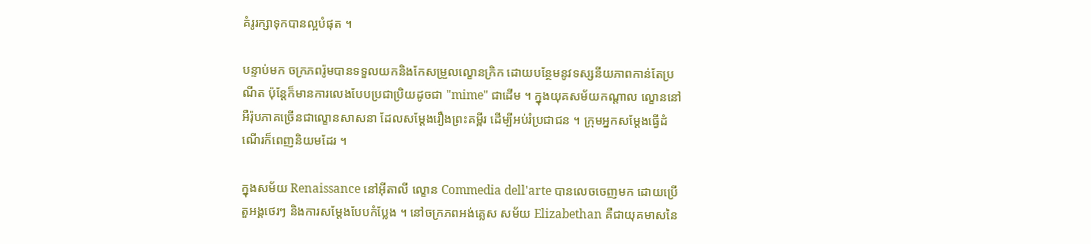គំរូរក្សាទុកបានល្អបំផុត ។

បន្ទាប់មក ចក្រភពរ៉ូមបានទទួលយកនិងកែសម្រួលល្ខោនក្រិក ដោយបន្ថែមនូវទស្សនីយភាពកាន់តែប្រណីត ប៉ុន្តែក៏មានការលេងបែបប្រជាប្រិយដូចជា "mime" ជាដើម ។ ក្នុងយុគសម័យកណ្តាល ល្ខោននៅអឺរ៉ុបភាគច្រើនជាល្ខោនសាសនា ដែលសម្តែងរឿងព្រះគម្ពីរ ដើម្បីអប់រំប្រជាជន ។ ក្រុមអ្នកសម្តែងធ្វើដំណើរក៏ពេញនិយមដែរ ។

ក្នុងសម័យ Renaissance នៅអ៊ីតាលី ល្ខោន Commedia dell'arte បានលេចចេញមក ដោយប្រើតួអង្គថេរៗ និងការសម្តែងបែបកំប្លែង ។ នៅចក្រភពអង់គ្លេស សម័យ Elizabethan គឺជាយុគមាសនៃ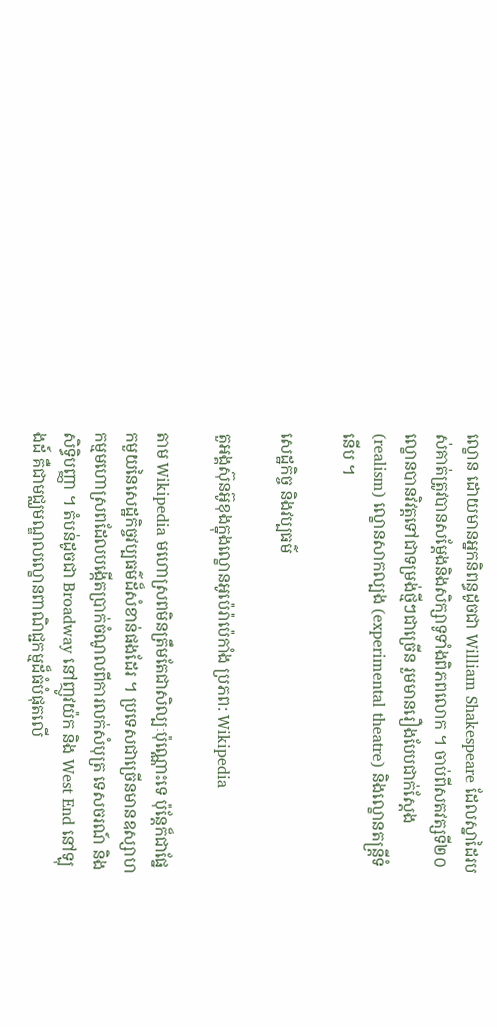ល្ខោន ដោយមានអ្នកនិពន្ធដូចជា William Shakespeare ដែលស្នាដៃរបស់គាត់ត្រូវបានសម្តែងនិងសិក្សាទូទាំងពិភពលោក ។ ចាប់ពីសតវត្សទី២០ ល្ខោនបានវិវត្តទៅជាទម្រង់ថ្មីៗជាច្រើន រួមមានរឿងបែបជាក់ស្តែង (realism) ល្ខោនសាកល្បង (experimental theatre) និងល្ខោនតន្ត្រីទំនើប ។

សេដ្ឋកិច្ច និងវប្បធម៌

តួអង្គស៊ុនអ៊ូខុងក្នុងល្ខោនអូប៉េរ៉ាប៉េកាំង ប្រភព: Wikipedia

តាម Wikipedia មហោស្រពមិនត្រឹមតែជាសិល្បៈប៉ុណ្ណោះទេ ប៉ុន្តែក៏ជាផ្នែកមួយនៃសេដ្ឋកិច្ចវប្បធម៌ដ៏សំខាន់ផងដែរ ។ ប្រទេសជាច្រើនមានឧស្សាហកម្មមហោស្រពដែលបង្កើតប្រាក់ចំណូលពីការលក់សំបុត្រ ទេសចរណ៍ និងសិទ្ធិបញ្ញា ។ តំបន់ដូចជា Broadway នៅញូវយ៉ក និង West End នៅឡុងដ៍ គឺជាមជ្ឈមណ្ឌលល្ខោនពាណិជ្ជកម្មដ៏ធំបំផុតលើ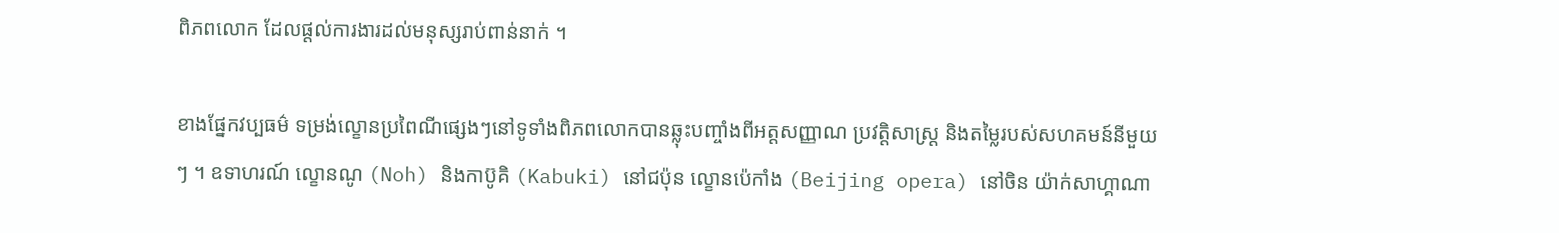ពិភពលោក ដែលផ្តល់ការងារដល់មនុស្សរាប់ពាន់នាក់ ។

ខាងផ្នែកវប្បធម៌ ទម្រង់ល្ខោនប្រពៃណីផ្សេងៗនៅទូទាំងពិភពលោកបានឆ្លុះបញ្ចាំងពីអត្តសញ្ញាណ ប្រវត្តិសាស្ត្រ និងតម្លៃរបស់សហគមន៍នីមួយៗ ។ ឧទាហរណ៍ ល្ខោនណូ (Noh) និងកាប៊ូគិ (Kabuki) នៅជប៉ុន ល្ខោនប៉េកាំង (Beijing opera) នៅចិន យ៉ាក់សាហ្គាណា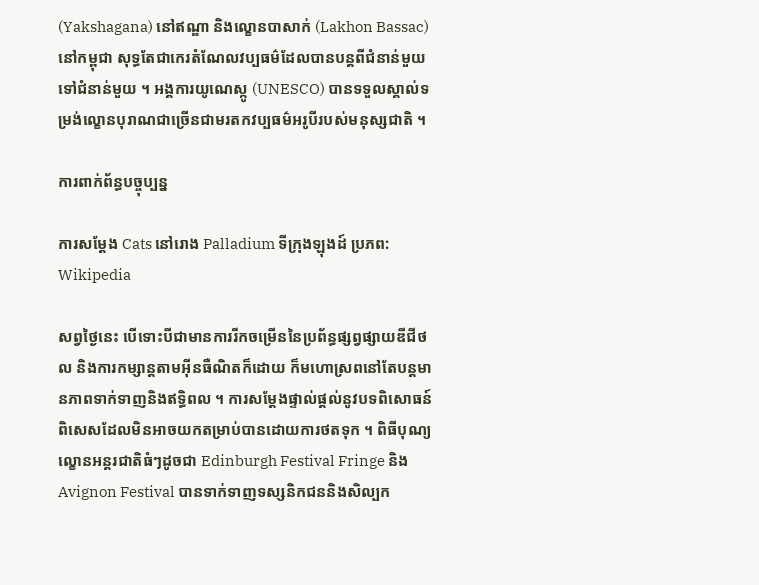(Yakshagana) នៅឥណ្ឌា និងល្ខោនបាសាក់ (Lakhon Bassac) នៅកម្ពុជា សុទ្ធតែជាកេរតំណែលវប្បធម៌ដែលបានបន្តពីជំនាន់មួយទៅជំនាន់មួយ ។ អង្គការយូណេស្កូ (UNESCO) បានទទួលស្គាល់ទម្រង់ល្ខោនបុរាណជាច្រើនជាមរតកវប្បធម៌អរូបីរបស់មនុស្សជាតិ ។

ការពាក់ព័ន្ធបច្ចុប្បន្ន

ការសម្តែង Cats នៅរោង Palladium ទីក្រុងឡុងដ៍ ប្រភព: Wikipedia

សព្វថ្ងៃនេះ បើទោះបីជាមានការរីកចម្រើននៃប្រព័ន្ធផ្សព្វផ្សាយឌីជីថល និងការកម្សាន្តតាមអ៊ីនធឺណិតក៏ដោយ ក៏មហោស្រពនៅតែបន្តមានភាពទាក់ទាញនិងឥទ្ធិពល ។ ការសម្តែងផ្ទាល់ផ្តល់នូវបទពិសោធន៍ពិសេសដែលមិនអាចយកតម្រាប់បានដោយការថតទុក ។ ពិធីបុណ្យល្ខោនអន្តរជាតិធំៗដូចជា Edinburgh Festival Fringe និង Avignon Festival បានទាក់ទាញទស្សនិកជននិងសិល្បក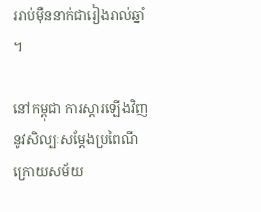ររាប់ម៉ឺននាក់ជារៀងរាល់ឆ្នាំ ។

នៅកម្ពុជា ការស្តារឡើងវិញនូវសិល្បៈសម្តែងប្រពៃណីក្រោយសម័យ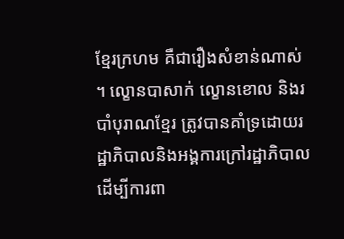ខ្មែរក្រហម គឺជារឿងសំខាន់ណាស់ ។ ល្ខោនបាសាក់ ល្ខោនខោល និងរបាំបុរាណខ្មែរ ត្រូវបានគាំទ្រដោយរដ្ឋាភិបាលនិងអង្គការក្រៅរដ្ឋាភិបាលដើម្បីការពា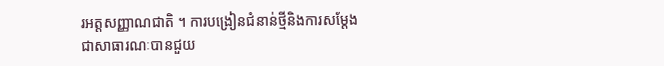រអត្តសញ្ញាណជាតិ ។ ការបង្រៀនជំនាន់ថ្មីនិងការសម្តែងជាសាធារណៈបានជួយ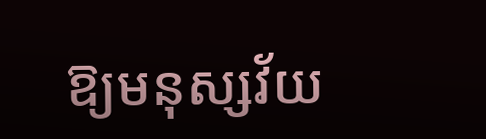ឱ្យមនុស្សវ័យ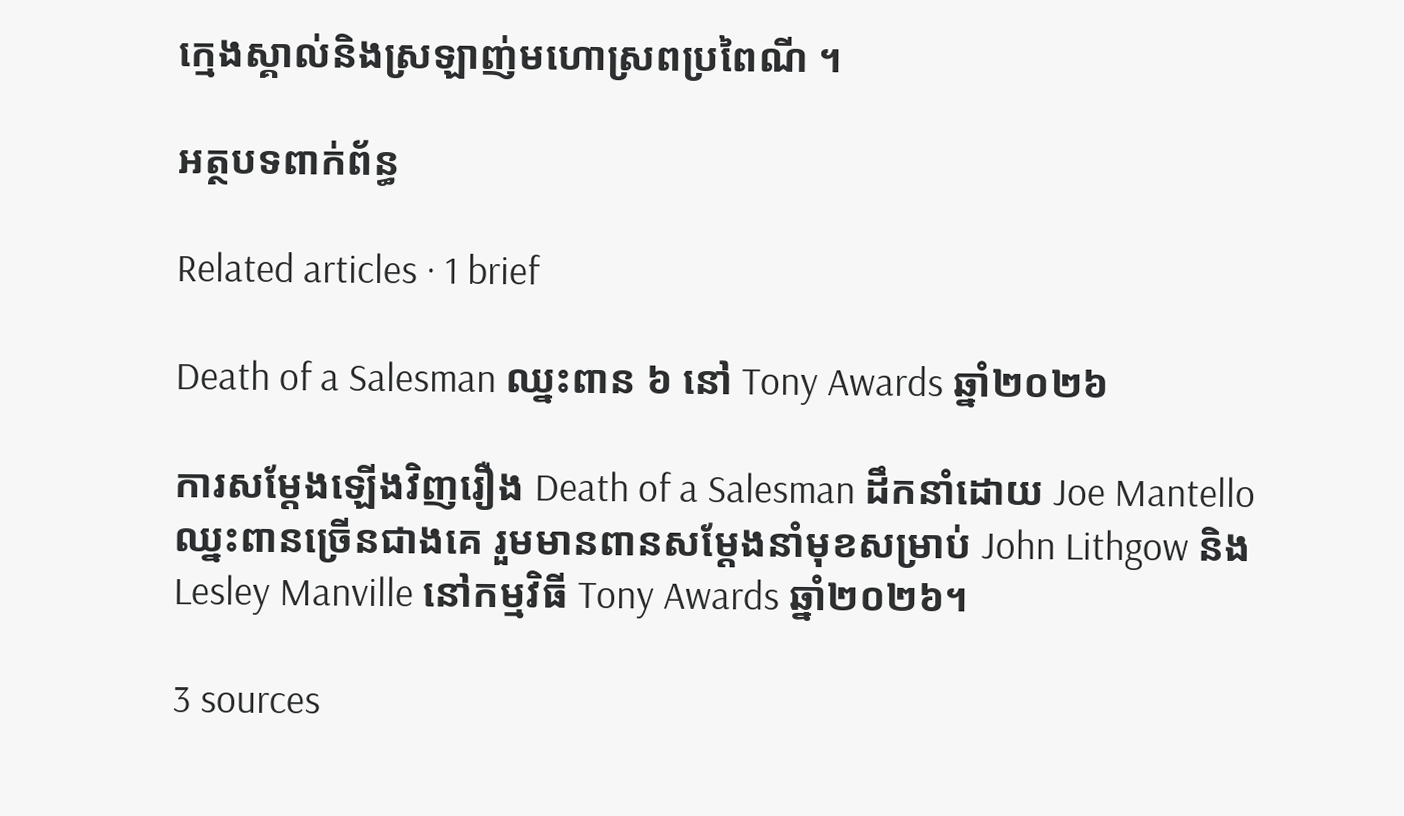ក្មេងស្គាល់និងស្រឡាញ់មហោស្រពប្រពៃណី ។

អត្ថបទពាក់ព័ន្ធ

Related articles · 1 brief

Death of a Salesman ឈ្នះពាន ៦ នៅ Tony Awards ឆ្នាំ២០២៦

ការសម្ដែងឡើងវិញរឿង Death of a Salesman ដឹកនាំដោយ Joe Mantello ឈ្នះពានច្រើនជាងគេ រួមមានពានសម្ដែងនាំមុខសម្រាប់ John Lithgow និង Lesley Manville នៅកម្មវិធី Tony Awards ឆ្នាំ២០២៦។

3 sources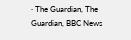· The Guardian, The Guardian, BBC News